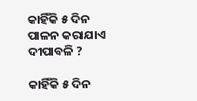କାହିଁକି ୫ ଦିନ ପାଳନ କରାଯାଏ ଦୀପାବଳି ?

କାହିଁକି ୫ ଦିନ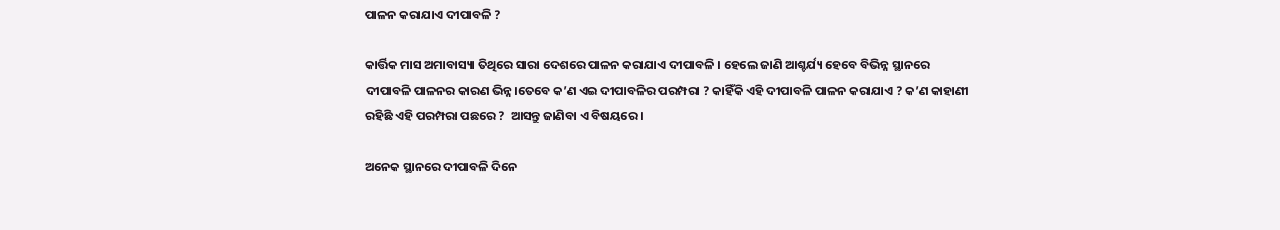ପାଳନ କରାଯାଏ ଦୀପାବଳି ?

କାର୍ତ୍ତିକ ମାସ ଅମାବାସ୍ୟା ତିଥିରେ ସାରା ଦେଶରେ ପାଳନ କରାଯାଏ ଦୀପାବଳି । ହେଲେ ଜାଣି ଆଶ୍ଚର୍ଯ୍ୟ ହେବେ ବିଭିନ୍ନ ସ୍ଥାନରେ ଦୀପାବଳି ପାଳନର କାରଣ ଭିନ୍ନ।ତେବେ କ’ଣ ଏଇ ଦୀପାବଳିର ପରମ୍ପରା ? କାହିଁକି ଏହି ଦୀପାବଳି ପାଳନ କରାଯାଏ ? କ’ଣ କାହାଣୀ ରହିଛି ଏହି ପରମ୍ପରା ପଛରେ ?  ଆସନ୍ତୁ ଜାଣିବା ଏ ବିଷୟରେ ।

ଅନେକ ସ୍ଥାନରେ ଦୀପାବଳି ଦିନେ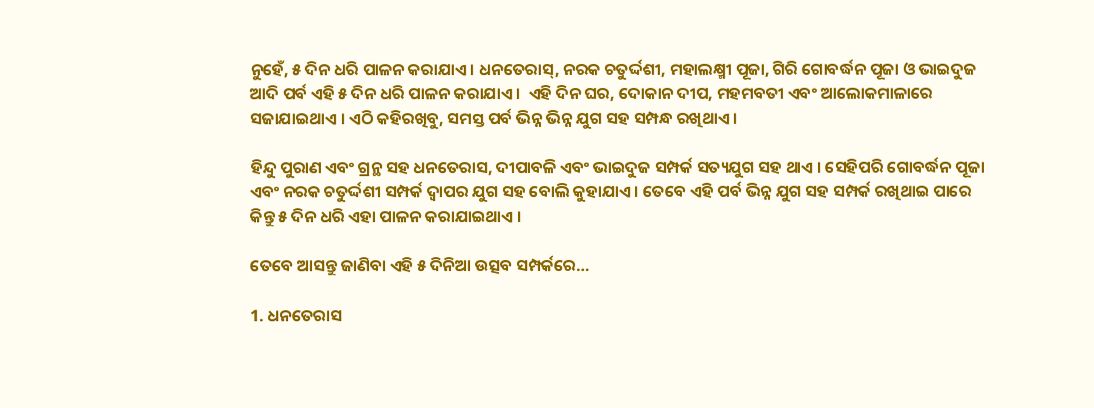ନୁହେଁ, ୫ ଦିନ ଧରି ପାଳନ କରାଯାଏ । ଧନତେରାସ୍‌, ନରକ ଚତୁର୍ଦ୍ଦଶୀ, ମହାଲକ୍ଷ୍ମୀ ପୂଜା, ଗିରି ଗୋବର୍ଦ୍ଧନ ପୂଜା ଓ ଭାଇଦୁଜ ଆଦି ପର୍ବ ଏହି ୫ ଦିନ ଧରି ପାଳନ କରାଯାଏ ।  ଏହି ଦିନ ଘର, ଦୋକାନ ଦୀପ, ମହମବତୀ ଏବଂ ଆଲୋକମାଳାରେ ସଜାଯାଇଥାଏ । ଏଠି କହିରଖିବୁ, ସମସ୍ତ ପର୍ବ ଭିନ୍ନ ଭିନ୍ନ ଯୁଗ ସହ ସମ୍ପନ୍ଧ ରଖିଥାଏ ।

ହିନ୍ଦୁ ପୁରାଣ ଏବଂ ଗ୍ରନ୍ଥ ସହ ଧନତେରାସ, ଦୀପାବଳି ଏବଂ ଭାଇଦୁଜ ସମ୍ପର୍କ ସତ୍ୟଯୁଗ ସହ ଥାଏ । ସେହିପରି ଗୋବର୍ଦ୍ଧନ ପୂଜା ଏବଂ ନରକ ଚତୁର୍ଦ୍ଦଶୀ ସମ୍ପର୍କ ଦ୍ୱାପର ଯୁଗ ସହ ବୋଲି କୁହାଯାଏ । ତେବେ ଏହି ପର୍ବ ଭିନ୍ନ ଯୁଗ ସହ ସମ୍ପର୍କ ରଖିଥାଇ ପାରେ କିନ୍ତୁ ୫ ଦିନ ଧରି ଏହା ପାଳନ କରାଯାଇଥାଏ ।

ତେବେ ଆସନ୍ତୁ ଜାଣିବା ଏହି ୫ ଦିନିଆ ଉତ୍ସବ ସମ୍ପର୍କରେ…

1. ଧନତେରାସ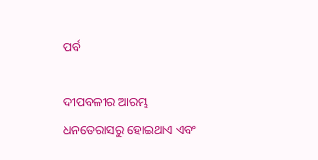ପର୍ବ

ଦୀପବଳୀର ଆରମ୍ଭ ଧନତେରାସରୁ ହୋଇଥାଏ ଏବଂ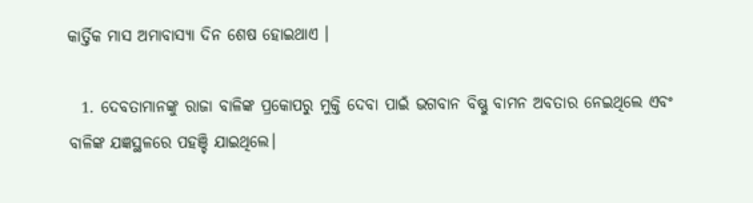କାର୍ତ୍ତିକ ମାସ ଅମାବାସ୍ୟା ଦିନ ଶେଷ ହୋଇଥାଏ ।

  1. ଦେବତାମାନଙ୍କୁ ରାଜା ବାଳିଙ୍କ ପ୍ରକୋପରୁ ମୁକ୍ତି ଦେବା ପାଇଁ ଭଗବାନ ବିଷ୍ଣୁ ବାମନ ଅବତାର ନେଇଥିଲେ ଏବଂ ବାଳିଙ୍କ ଯଜ୍ଞସ୍ଥଳରେ ପହଞ୍ଚି ଯାଇଥିଲେ।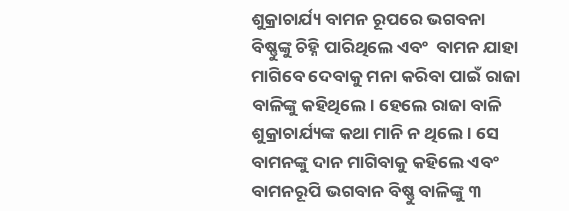ଶୁକ୍ରାଚାର୍ଯ୍ୟ ବାମନ ରୂପରେ ଭଗବନା ବିଷ୍ଣୁଙ୍କୁ ଚିହ୍ନି ପାରିଥିଲେ ଏବଂ  ବାମନ ଯାହା ମାଗିବେ ଦେବାକୁ ମନା କରିବା ପାଇଁ ରାଜା ବାଳିଙ୍କୁ କହିଥିଲେ। ହେଲେ ରାଜା ବାଳି ଶୁକ୍ରାଚାର୍ଯ୍ୟଙ୍କ କଥା ମାନି ନ ଥିଲେ। ସେ ବାମନଙ୍କୁ ଦାନ ମାଗିବାକୁ କହିଲେ ଏବଂ ବାମନରୂପି ଭଗବାନ ବିଷ୍ଣୁ ବାଳିଙ୍କୁ ୩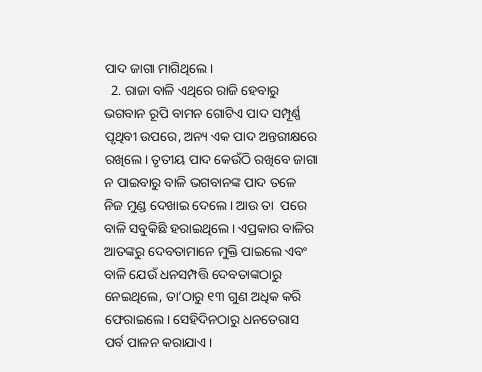ପାଦ ଜାଗା ମାଗିଥିଲେ।
  2. ରାଜା ବାଳି ଏଥିରେ ରାଜି ହେବାରୁ ଭଗବାନ ରୂପି ବାମନ ଗୋଟିଏ ପାଦ ସମ୍ପୂର୍ଣ୍ଣ ପୃଥିବୀ ଉପରେ, ଅନ୍ୟ ଏକ ପାଦ ଅନ୍ତରୀକ୍ଷରେ ରଖିଲେ। ତୃତୀୟ ପାଦ କେଉଁଠି ରଖିବେ ଜାଗା ନ ପାଇବାରୁ ବାଳି ଭଗବାନଙ୍କ ପାଦ ତଳେ ନିଜ ମୁଣ୍ଡ ଦେଖାଇ ଦେଲେ। ଆଉ ତା  ପରେ ବାଳି ସବୁକିଛି ହରାଇଥିଲେ। ଏପ୍ରକାର ବାଳିର ଆତଙ୍କରୁ ଦେବତାମାନେ ମୁକ୍ତି ପାଇଲେ ଏବଂ ବାଳି ଯେଉଁ ଧନସମ୍ପତ୍ତି ଦେବତାଙ୍କଠାରୁ ନେଇଥିଲେ, ତା’ଠାରୁ ୧୩ ଗୁଣ ଅଧିକ କରି ଫେରାଇଲେ। ସେହିଦିନଠାରୁ ଧନତେରାସ ପର୍ବ ପାଳନ କରାଯାଏ।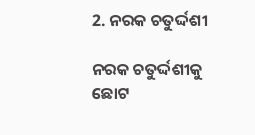2. ନରକ ଚତୁର୍ଦ୍ଦଶୀ

ନରକ ଚତୁର୍ଦ୍ଦଶୀକୁ ଛୋଟ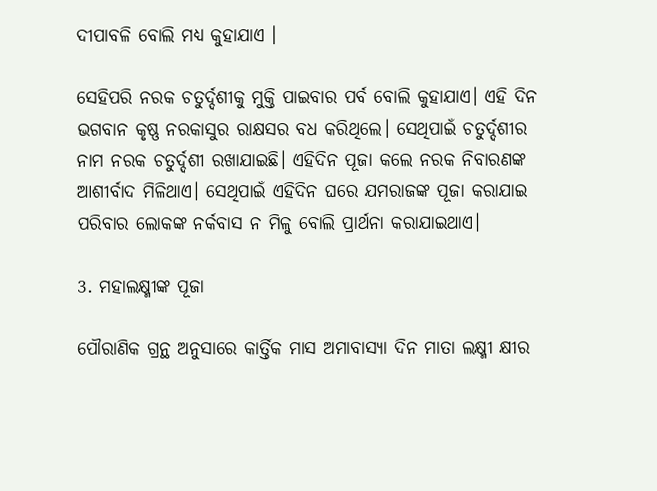ଦୀପାବଳି ବୋଲି ମଧ୍ୟ କୁହାଯାଏ ।

ସେହିପରି ନରକ ଚତୁର୍ଦ୍ଦଶୀକୁ ମୁକ୍ତି ପାଇବାର ପର୍ବ ବୋଲି କୁହାଯାଏ। ଏହି ଦିନ ଭଗବାନ କୃଷ୍ଣ ନରକାସୁର ରାକ୍ଷସର ବଧ କରିଥିଲେ। ସେଥିପାଇଁ ଚତୁର୍ଦ୍ଦଶୀର ନାମ ନରକ ଚତୁର୍ଦ୍ଦଶୀ ରଖାଯାଇଛି। ଏହିଦିନ ପୂଜା କଲେ ନରକ ନିବାରଣଙ୍କ ଆଶୀର୍ବାଦ ମିଳିଥାଏ। ସେଥିପାଇଁ ଏହିଦିନ ଘରେ ଯମରାଜଙ୍କ ପୂଜା କରାଯାଇ ପରିବାର ଲୋକଙ୍କ ନର୍କବାସ ନ ମିଳୁ ବୋଲି ପ୍ରାର୍ଥନା କରାଯାଇଥାଏ।

3. ମହାଲକ୍ଷ୍ମୀଙ୍କ ପୂଜା

ପୌରାଣିକ ଗ୍ରନ୍ଥ ଅନୁସାରେ କାର୍ତ୍ତିକ ମାସ ଅମାବାସ୍ୟା ଦିନ ମାତା ଲକ୍ଷ୍ମୀ କ୍ଷୀର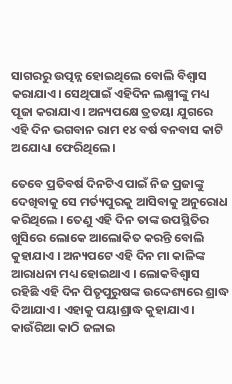ସାଗରରୁ ଉତ୍ପନ୍ନ ହୋଇଥିଲେ ବୋଲି ବିଶ୍ୱାସ କରାଯାଏ। ସେଥିପାଇଁ ଏହିଦିନ ଲକ୍ଷ୍ମୀଙ୍କୁ ମଧ୍ୟ ପୂଜା କରାଯାଏ। ଅନ୍ୟପକ୍ଷେ ତ୍ରତୟା ଯୁଗରେ ଏହି ଦିନ ଭଗବାନ ରାମ ୧୪ ବର୍ଷ ବନବାସ କାଟି ଅଯୋଧ୍ୟା ଫେରିଥିଲେ।

ତେବେ ପ୍ରତିବର୍ଷ ଦିନଟିଏ ପାଇଁ ନିଜ ପ୍ରଜାଙ୍କୁ ଦେଖିବାକୁ ସେ ମର୍ତ୍ୟପୁରକୁ ଆସିବାକୁ ଅନୁରୋଧ କରିଥିଲେ । ତେଣୁ ଏହି ଦିନ ତାଙ୍କ ଉପସ୍ଥିତିର ଖୁସିରେ ଲୋକେ ଆଲୋକିତ କରନ୍ତି ବୋଲି କୁହାଯାଏ । ଅନ୍ୟପଟେ ଏହି ଦିନ ମା କାଳିଙ୍କ ଆରାଧନା ମଧ୍ୟ ହୋଇଥାଏ । ଲୋକବିଶ୍ୱାସ ରହିଛି ଏହି ଦିନ ପିତୃପୁରୁଷଙ୍କ ଉଦ୍ଦେଶ୍ୟରେ ଶ୍ରାଦ୍ଧ ଦିଆଯାଏ । ଏହାକୁ ପୟାଶ୍ରାଦ୍ଧ କୁହାଯାଏ । କାଉଁରିଆ କାଠି ଜଳାଇ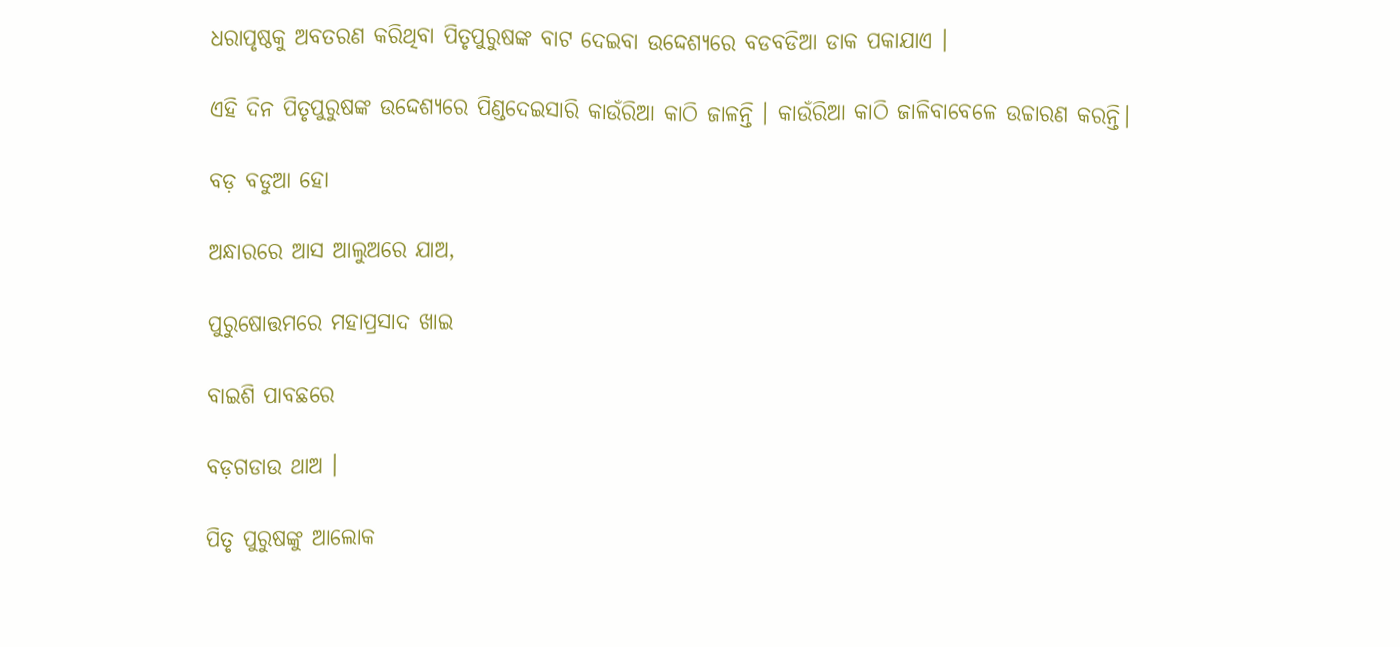ଧରାପୃଷ୍ଠକୁ ଅବତରଣ କରିଥିବା ପିତୃପୁରୁଷଙ୍କ ବାଟ ଦେଇବା ଉଦ୍ଦେଶ୍ୟରେ ବଡବଡିଆ ଡାକ ପକାଯାଏ ।

ଏହି ଦିନ ପିତୃପୁରୁଷଙ୍କ ଉଦ୍ଦେଶ୍ୟରେ ପିଣ୍ଡଦେଇସାରି କାଉଁରିଆ କାଠି ଜାଳନ୍ତି । କାଉଁରିଆ କାଠି ଜାଳିବାବେଳେ ଉଚ୍ଚାରଣ କରନ୍ତି।

ବଡ଼ ବଡୁଆ ହୋ

ଅନ୍ଧାରରେ ଆସ ଆଲୁଅରେ ଯାଅ,

ପୁରୁଷୋତ୍ତମରେ ମହାପ୍ରସାଦ ଖାଇ

ବାଇଶି ପାବଛରେ

ବଡ଼ଗଡାଉ ଥାଅ ।

ପିତୃ ପୁରୁଷଙ୍କୁ ଆଲୋକ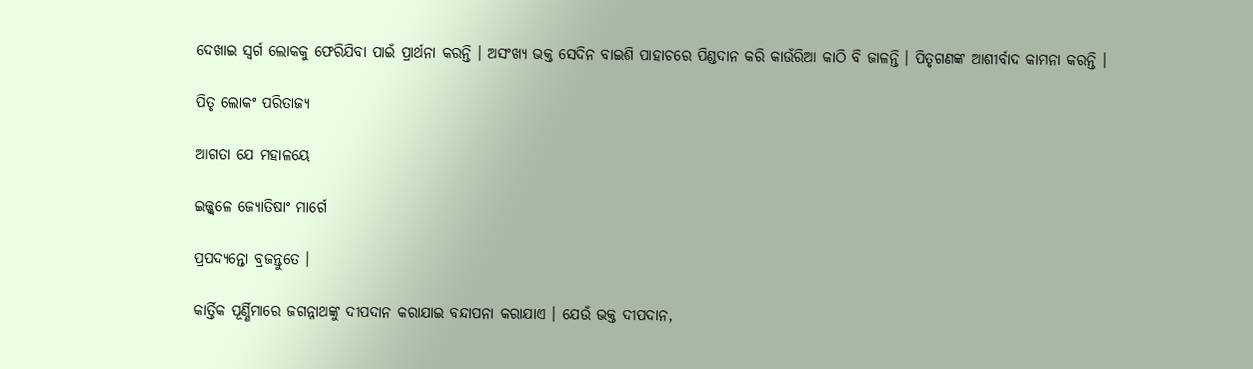ଦେଖାଇ ସ୍ଵର୍ଗ ଲୋକକୁ ଫେରିଯିବା ପାଇଁ ପ୍ରାର୍ଥନା କରନ୍ତି । ଅସଂଖ୍ୟ ଭକ୍ତ ସେଦିନ ବାଇଶି ପାହାଚରେ ପିଣ୍ଡଦାନ କରି କାଉଁରିଆ କାଠି ବି ଜାଳନ୍ତି । ପିତୃଗଣଙ୍କ ଆଶୀର୍ବାଦ କାମନା କରନ୍ତି ।

ପିତୃ ଲୋକଂ ପରିତାଜ୍ୟ

ଆଗତା ଯେ ମହାଳୟେ

ଇଜ୍ଜ୍ଵଳେ ଜ୍ୟୋତିଷାଂ ମାର୍ଗେ

ପ୍ରପଦ୍ୟନ୍ତୋ ବ୍ରଜନ୍ତୁତେ ।

କାର୍ତ୍ତିକ ପୂର୍ଣ୍ଣିମାରେ ଜଗନ୍ନାଥଙ୍କୁ ଦୀପଦାନ କରାଯାଇ ବନ୍ଦାପନା କରାଯାଏ । ଯେଉଁ ଭକ୍ତ ଦୀପଦାନ,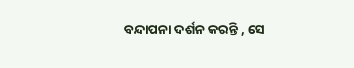ବନ୍ଦାପନା ଦର୍ଶନ କରନ୍ତି , ସେ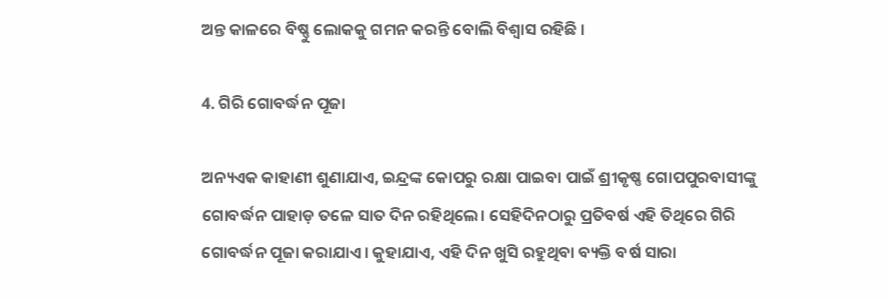ଅନ୍ତ କାଳରେ ବିଷ୍ଣୁ ଲୋକକୁ ଗମନ କରନ୍ତି ବୋଲି ବିଶ୍ଵାସ ରହିଛି ।

4. ଗିରି ଗୋବର୍ଦ୍ଧନ ପୂଜା

ଅନ୍ୟଏକ କାହାଣୀ ଶୁଣାଯାଏ, ଇନ୍ଦ୍ରଙ୍କ କୋପରୁ ରକ୍ଷା ପାଇବା ପାଇଁ ଶ୍ରୀକୃଷ୍ଣ ଗୋପପୁରବାସୀଙ୍କୁ ଗୋବର୍ଦ୍ଧନ ପାହାଡ଼ ତଳେ ସାତ ଦିନ ରହିଥିଲେ। ସେହିଦିନଠାରୁ ପ୍ରତିବର୍ଷ ଏହି ତିଥିରେ ଗିରି ଗୋବର୍ଦ୍ଧନ ପୂଜା କରାଯାଏ। କୁହାଯାଏ, ଏହି ଦିନ ଖୁସି ରହୁଥିବା ବ୍ୟକ୍ତି ବର୍ଷ ସାରା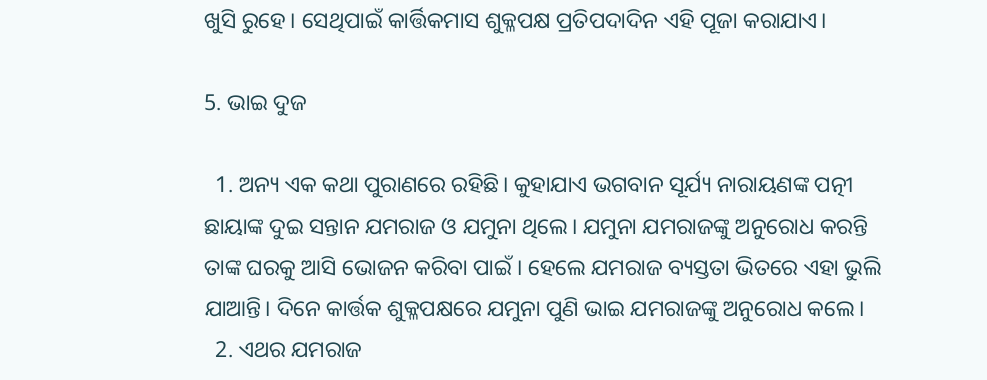ଖୁସି ରୁହେ। ସେଥିପାଇଁ କାର୍ତ୍ତିକମାସ ଶୁକ୍ଳପକ୍ଷ ପ୍ରତିପଦାଦିନ ଏହି ପୂଜା କରାଯାଏ।

5. ଭାଇ ଦୁଜ

  1. ଅନ୍ୟ ଏକ କଥା ପୁରାଣରେ ରହିଛି। କୁହାଯାଏ ଭଗବାନ ସୂର୍ଯ୍ୟ ନାରାୟଣଙ୍କ ପତ୍ନୀ ଛାୟାଙ୍କ ଦୁଇ ସନ୍ତାନ ଯମରାଜ ଓ ଯମୁନା ଥିଲେ। ଯମୁନା ଯମରାଜଙ୍କୁ ଅନୁରୋଧ କରନ୍ତି ତାଙ୍କ ଘରକୁ ଆସି ଭୋଜନ କରିବା ପାଇଁ । ହେଲେ ଯମରାଜ ବ୍ୟସ୍ତତା ଭିତରେ ଏହା ଭୁଲି ଯାଆନ୍ତି। ଦିନେ କାର୍ତ୍ତକ ଶୁକ୍ଳପକ୍ଷରେ ଯମୁନା ପୁଣି ଭାଇ ଯମରାଜଙ୍କୁ ଅନୁରୋଧ କଲେ।
  2. ଏଥର ଯମରାଜ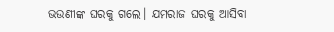ଭଉଣୀଙ୍କ ଘରକୁ ଗଲେ। ଯମରାଜ ଘରକୁ ଆସିବା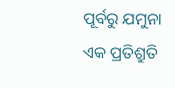ପୂର୍ବରୁ ଯମୁନା ଏକ ପ୍ରତିଶ୍ରୁତି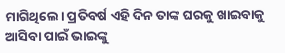ମାଗିଥିଲେ। ପ୍ରତିବର୍ଷ ଏହି ଦିନ ତାଙ୍କ ଘରକୁ ଖାଇବାକୁ ଆସିବା ପାଇଁ ଭାଇଙ୍କୁ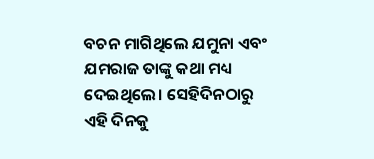ବଚନ ମାଗିଥିଲେ ଯମୁନା ଏବଂ ଯମରାଜ ତାଙ୍କୁ କଥା ମଧ୍ୟ ଦେଇଥିଲେ। ସେହିଦିନଠାରୁ ଏହି ଦିନକୁ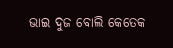ଭାଇ ଦୁଜ ବୋଲି କେତେକ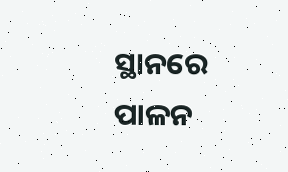ସ୍ଥାନରେ ପାଳନ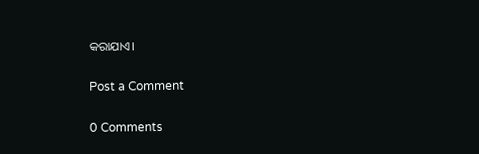କରାଯାଏ।

Post a Comment

0 Comments